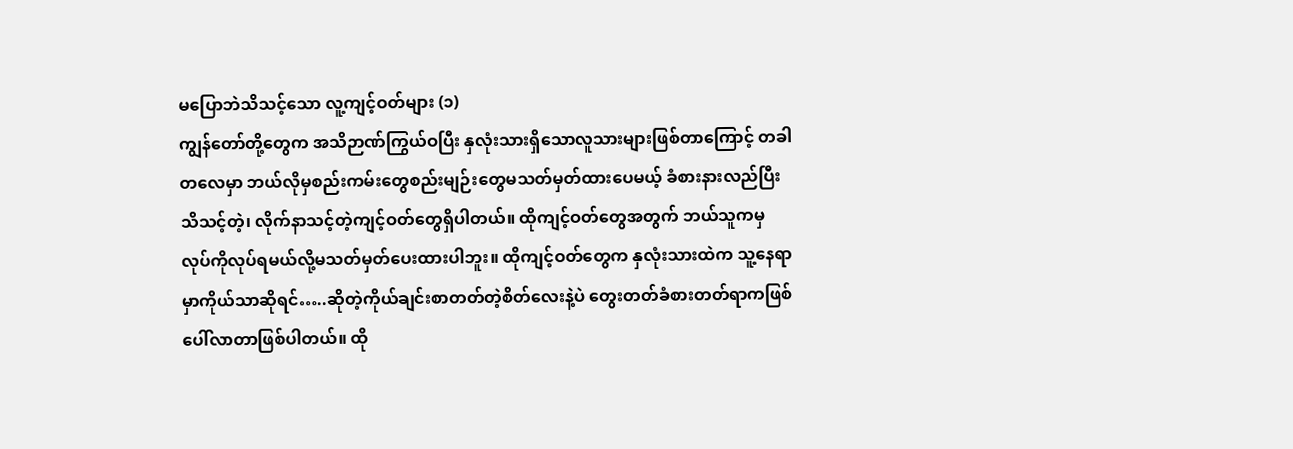မပြောဘဲသိသင့်သော လူ့ကျင့်ဝတ်များ (၁)
ကျွန်တော်တို့တွေက အသိဉာဏ်ကြွယ်ဝပြီး နှလုံးသားရှိသောလူသားများဖြစ်တာကြောင့် တခါတလေမှာ ဘယ်လိုမှစည်းကမ်းတွေစည်းမျဉ်းတွေမသတ်မှတ်ထားပေမယ့် ခံစားနားလည်ပြီး သိသင့်တဲ့၊ လိုက်နာသင့်တဲ့ကျင့်ဝတ်တွေရှိပါတယ်။ ထိုကျင့်ဝတ်တွေအတွက် ဘယ်သူကမှ လုပ်ကိုလုပ်ရမယ်လို့မသတ်မှတ်ပေးထားပါဘူး။ ထိုကျင့်ဝတ်တွေက နှလုံးသားထဲက သူ့နေရာမှာကိုယ်သာဆိုရင်…..ဆိုတဲ့ကိုယ်ချင်းစာတတ်တဲ့စိတ်လေးနဲ့ပဲ တွေးတတ်ခံစားတတ်ရာကဖြစ်ပေါ်လာတာဖြစ်ပါတယ်။ ထို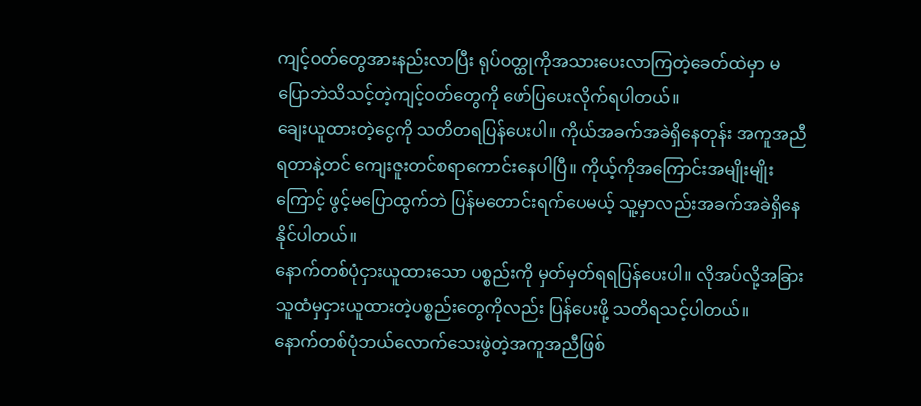ကျင့်ဝတ်တွေအားနည်းလာပြီး ရုပ်ဝတ္ထုကိုအသားပေးလာကြတဲ့ခေတ်ထဲမှာ မပြောဘဲသိသင့်တဲ့ကျင့်ဝတ်တွေကို ဖော်ပြပေးလိုက်ရပါတယ်။
ချေးယူထားတဲ့ငွေကို သတိတရပြန်ပေးပါ။ ကိုယ်အခက်အခဲရှိနေတုန်း အကူအညီရတာနဲ့တင် ကျေးဇူးတင်စရာကောင်းနေပါပြီ။ ကိုယ့်ကိုအကြောင်းအမျိုးမျိုးကြောင့် ဖွင့်မပြောထွက်ဘဲ ပြန်မတောင်းရက်ပေမယ့် သူ့မှာလည်းအခက်အခဲရှိနေနိုင်ပါတယ်။
နောက်တစ်ပုံငှားယူထားသော ပစ္စည်းကို မှတ်မှတ်ရရပြန်ပေးပါ။ လိုအပ်လို့အခြားသူထံမှငှားယူထားတဲ့ပစ္စည်းတွေကိုလည်း ပြန်ပေးဖို့ သတိရသင့်ပါတယ်။
နောက်တစ်ပုံဘယ်လောက်သေးဖွဲတဲ့အကူအညီဖြစ်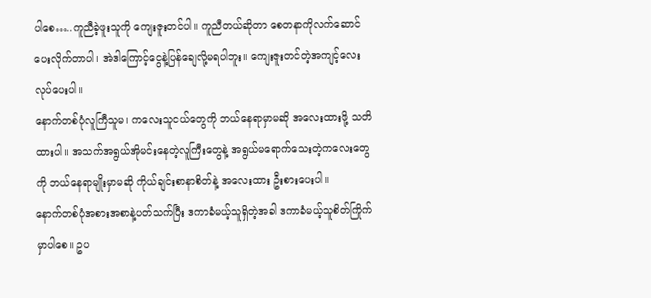ပါစေ…..ကူညီခဲ့ဖူးသူကို ကျေးဇူးတင်ပါ။ ကူညီတယ်ဆိုတာ စေတနာကိုလက်ဆောင်ပေးလိုက်တာပါ၊ အဲဒါကြောင့်ငွေနဲ့ပြန်ချေလို့မရပါဘူး။ ကျေးဇူးတင်တဲ့အကျင့်လေးလုပ်ပေးပါ။
နောက်တစ်ပုံလူကြီသူမ၊ ကလေးသူငယ်တွေကို ဘယ်နေရာမှာမဆို အလေးထားဖို့ သတိထားပါ။ အသက်အရွယ်အိုမင်းနေတဲ့လူကြီးတွေနဲ့ အရွယ်မရောက်သေးတဲ့ကလေးတွေကို ဘယ်နေရာမျိုးမှာမဆို ကိုယ်ချင်းစာနာစိတ်နဲ့ အလေးထား ဦးစားပေးပါ။
နောက်တစ်ပုံအစားအစာနဲ့ပတ်သက်ပြီး ဒကာခံမယ့်သူရှိတဲ့အခါ ဒကာခံမယ့်သူစိတ်ကြိုက်မှာပါစေ။ ဥပ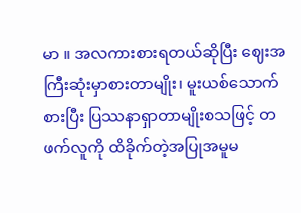မာ ။ အလကားစားရတယ်ဆိုပြီး ဈေးအကြီးဆုံးမှာစားတာမျိုး၊ မူးယစ်သောက်စားပြီး ပြဿနာရှာတာမျိုးစသဖြင့် တဖက်လူကို ထိခိုက်တဲ့အပြုအမူမ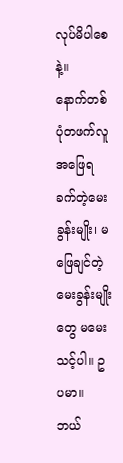လုပ်မိပါစေနဲ့။
နောက်တစ်ပုံတဖက်လူအဖြေရခက်တဲ့မေးခွန်းမျိုး၊ မဖြေချင်တဲ့မေးခွန်းမျိုးတွေ မမေးသင့်ပါ။ ဥပမာ။ ဘယ်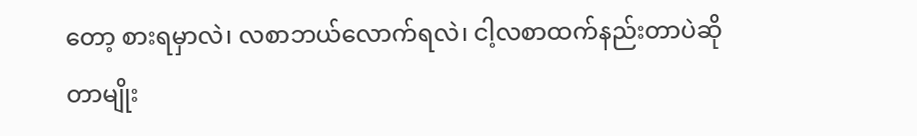တော့ စားရမှာလဲ၊ လစာဘယ်လောက်ရလဲ၊ ငါ့လစာထက်နည်းတာပဲဆိုတာမျိုး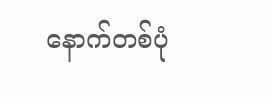နောက်တစ်ပုံ